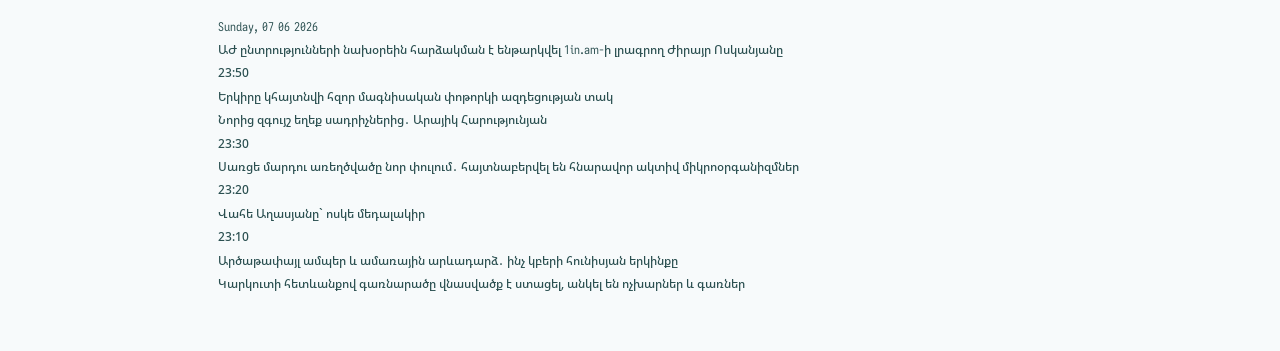Sunday, 07 06 2026
ԱԺ ընտրությունների նախօրեին հարձակման է ենթարկվել 1in.am-ի լրագրող Ժիրայր Ոսկանյանը
23:50
Երկիրը կհայտնվի հզոր մագնիսական փոթորկի ազդեցության տակ
Նորից զգույշ եղեք սադրիչներից․ Արայիկ Հարությունյան
23:30
Սառցե մարդու առեղծվածը նոր փուլում․ հայտնաբերվել են հնարավոր ակտիվ միկրոօրգանիզմներ
23:20
Վահե Աղասյանը` ոսկե մեդալակիր
23:10
Արծաթափայլ ամպեր և ամառային արևադարձ․ ինչ կբերի հունիսյան երկինքը
Կարկուտի հետևանքով գառնարածը վնասվածք է ստացել, անկել են ոչխարներ և գառներ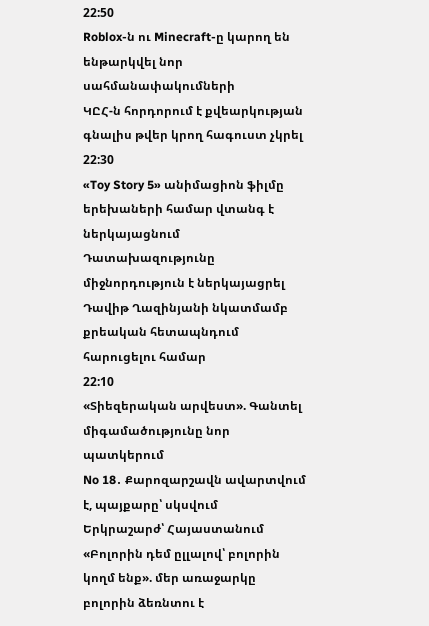22:50
Roblox-ն ու Minecraft-ը կարող են ենթարկվել նոր սահմանափակումների
ԿԸՀ-ն հորդորում է քվեարկության գնալիս թվեր կրող հագուստ չկրել
22:30
«Toy Story 5» անիմացիոն ֆիլմը երեխաների համար վտանգ է ներկայացնում
Դատախազությունը միջնորդություն է ներկայացրել Դավիթ Ղազինյանի նկատմամբ քրեական հետապնդում հարուցելու համար
22:10
«Տիեզերական արվեստ». Գանտել միգամածությունը նոր պատկերում
No 18․ Քարոզարշավն ավարտվում է, պայքարը՝ սկսվում
Երկրաշարժ՝ Հայաստանում
«Բոլորին դեմ ըլլալով՝ բոլորին կողմ ենք». մեր առաջարկը բոլորին ձեռնտու է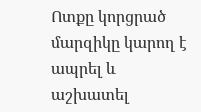Ոտքը կորցրած մարզիկը կարող է ապրել և աշխատել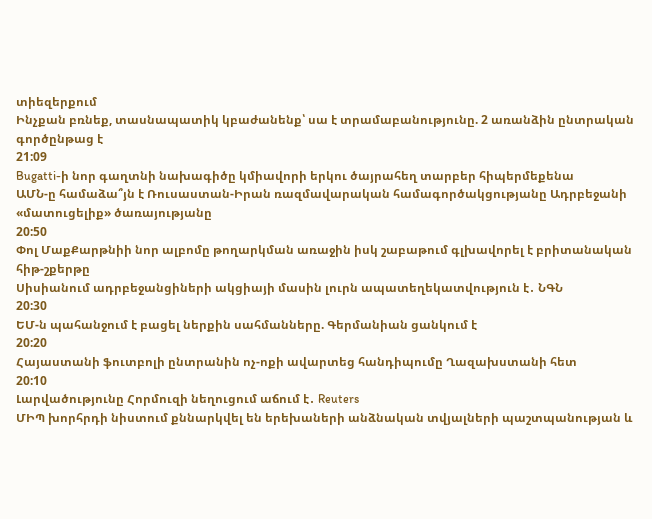տիեզերքում
Ինչքան բռնեք, տասնապատիկ կբաժանենք՝ սա է տրամաբանությունը. 2 առանձին ընտրական գործընթաց է
21:09
Bugatti-ի նոր գաղտնի նախագիծը կմիավորի երկու ծայրահեղ տարբեր հիպերմեքենա
ԱՄՆ-ը համաձա՞յն է Ռուսաստան-Իրան ռազմավարական համագործակցությանը Ադրբեջանի «մատուցելիք» ծառայությանը
20:50
Փոլ ՄաքՔարթնիի նոր ալբոմը թողարկման առաջին իսկ շաբաթում գլխավորել է բրիտանական հիթ-շքերթը
Սիսիանում ադրբեջանցիների ակցիայի մասին լուրն ապատեղեկատվություն է․ ՆԳՆ
20:30
ԵՄ-ն պահանջում է բացել ներքին սահմանները. Գերմանիան ցանկում է
20:20
Հայաստանի ֆուտբոլի ընտրանին ոչ-ոքի ավարտեց հանդիպումը Ղազախստանի հետ
20:10
Լարվածությունը Հորմուզի նեղուցում աճում է․ Reuters
ՄԻՊ խորհրդի նիստում քննարկվել են երեխաների անձնական տվյալների պաշտպանության և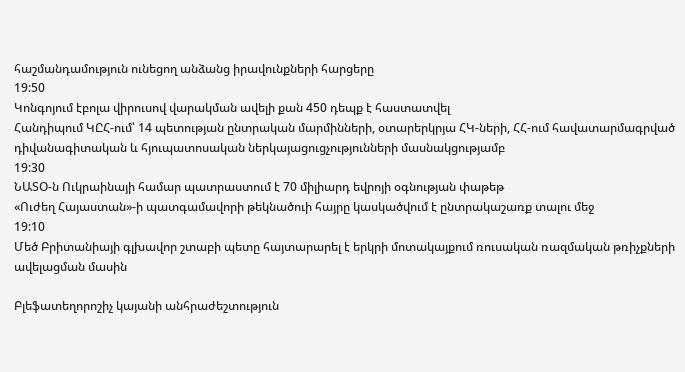հաշմանդամություն ունեցող անձանց իրավունքների հարցերը
19:50
Կոնգոյում էբոլա վիրուսով վարակման ավելի քան 450 դեպք է հաստատվել
Հանդիպում ԿԸՀ-ում՝ 14 պետության ընտրական մարմինների, օտարերկրյա ՀԿ-ների, ՀՀ-ում հավատարմագրված դիվանագիտական և հյուպատոսական ներկայացուցչությունների մասնակցությամբ
19:30
ՆԱՏՕ-ն Ուկրաինայի համար պատրաստում է 70 միլիարդ եվրոյի օգնության փաթեթ
«Ուժեղ Հայաստան»-ի պատգամավորի թեկնածուի հայրը կասկածվում է ընտրակաշառք տալու մեջ
19:10
Մեծ Բրիտանիայի գլխավոր շտաբի պետը հայտարարել է երկրի մոտակայքում ռուսական ռազմական թռիչքների ավելացման մասին

Բլեֆատեղորոշիչ կայանի անհրաժեշտություն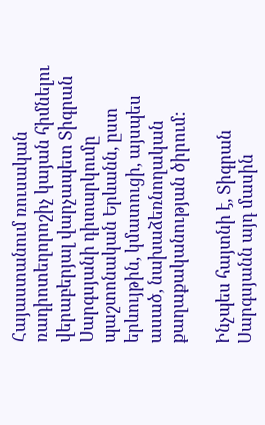Հայաստանում ռուսական ռադիոտեղորոշիչ կայան հիմնելու վերաբերյալ վարչապետ Տիգրան Սարգսյանի դիտարկումը պաշտոնական Երևանն, ըստ երևույթին, կմատուցի, այսպես ասած, նախաձեռնողական քաղաքականության ծիրում:

Ինչպես հայտնի է, Տիգրան Սարգսյանն այդ մասին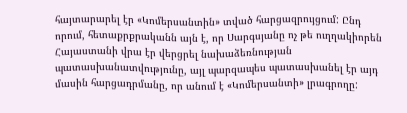հայտարարել էր «Կոմերսանտին» տված հարցազրույցում: Ընդ որում, հետաքրքրականն այն է, որ Սարգսյանը ոչ թե ուղղակիորեն Հայաստանի վրա էր վերցրել նախաձեռնության պատասխանատվությունը, այլ պարզապես պատասխանել էր այդ մասին հարցադրմանը, որ անում է «Կոմերսանտի» լրագրողը: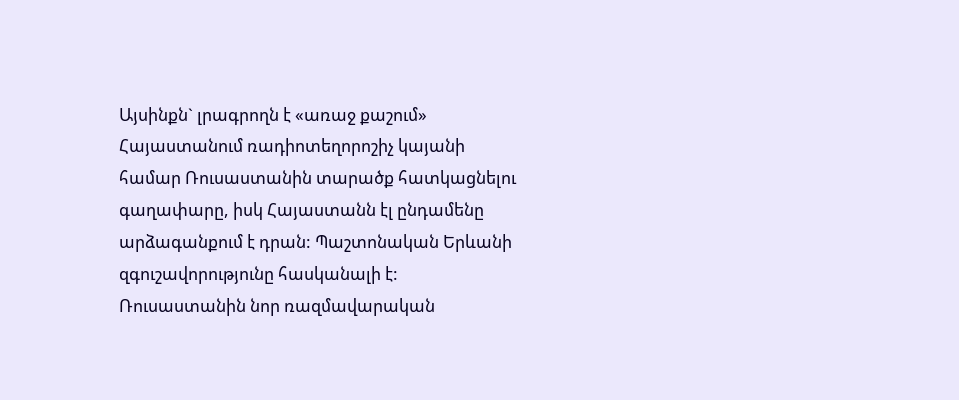Այսինքն` լրագրողն է «առաջ քաշում» Հայաստանում ռադիոտեղորոշիչ կայանի համար Ռուսաստանին տարածք հատկացնելու գաղափարը, իսկ Հայաստանն էլ ընդամենը արձագանքում է դրան: Պաշտոնական Երևանի զգուշավորությունը հասկանալի է: Ռուսաստանին նոր ռազմավարական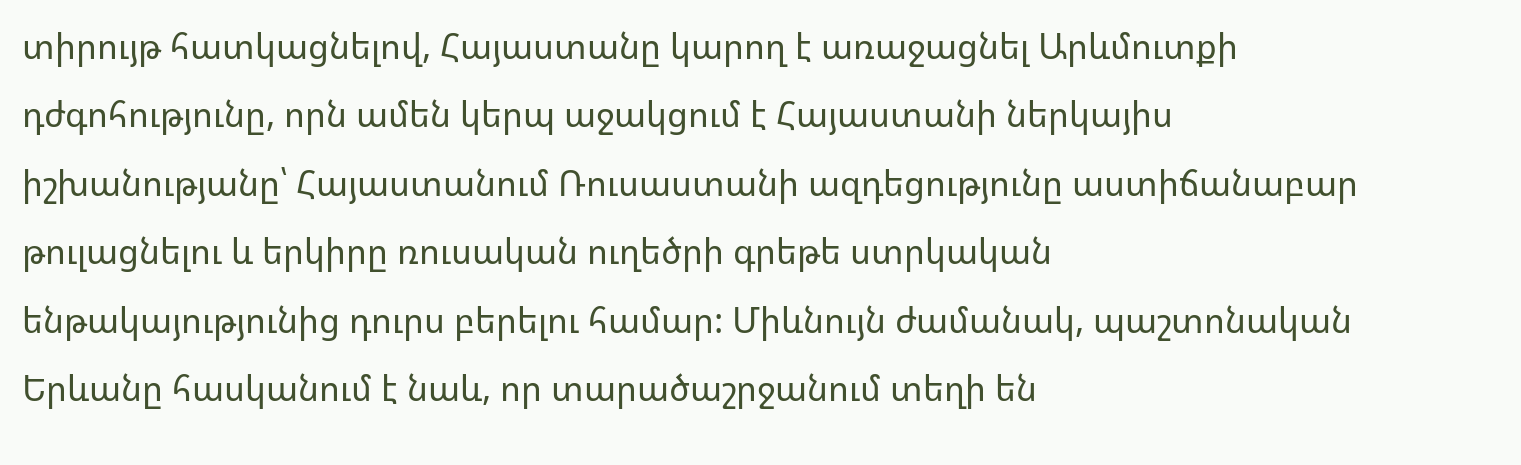տիրույթ հատկացնելով, Հայաստանը կարող է առաջացնել Արևմուտքի դժգոհությունը, որն ամեն կերպ աջակցում է Հայաստանի ներկայիս իշխանությանը՝ Հայաստանում Ռուսաստանի ազդեցությունը աստիճանաբար թուլացնելու և երկիրը ռուսական ուղեծրի գրեթե ստրկական ենթակայությունից դուրս բերելու համար: Միևնույն ժամանակ, պաշտոնական Երևանը հասկանում է նաև, որ տարածաշրջանում տեղի են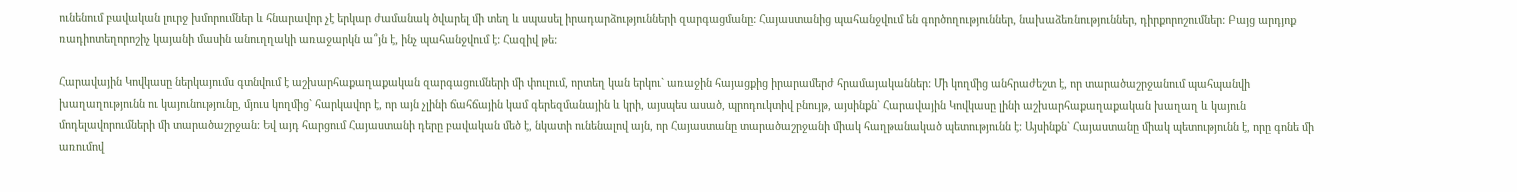ունենում բավական լուրջ խմորումներ և հնարավոր չէ երկար ժամանակ ծվարել մի տեղ և սպասել իրադարձությունների զարգացմանը: Հայաստանից պահանջվում են գործողություններ, նախաձեռնություններ, դիրքորոշումներ: Բայց արդյոք ռադիոտեղորոշիչ կայանի մասին անուղղակի առաջարկն ա՞յն է, ինչ պահանջվում է: Հազիվ թե:

Հարավային Կովկասը ներկայումս գտնվում է աշխարհաքաղաքական զարգացումների մի փուլում, որտեղ կան երկու` առաջին հայացքից իրարամերժ հրամայականներ: Մի կողմից անհրաժեշտ է, որ տարածաշրջանում պահպանվի խաղաղությունն ու կայունությունը, մյուս կողմից` հարկավոր է, որ այն չլինի ճահճային կամ գերեզմանային և կրի, այսպես ասած, պրոդուկտիվ բնույթ, այսինքն` Հարավային Կովկասը լինի աշխարհաքաղաքական խաղաղ և կայուն մոդելավորումների մի տարածաշրջան: Եվ այդ հարցում Հայաստանի դերը բավական մեծ է, նկատի ունենալով այն, որ Հայաստանը տարածաշրջանի միակ հաղթանակած պետությունն է: Այսինքն` Հայաստանը միակ պետությունն է, որը գոնե մի առումով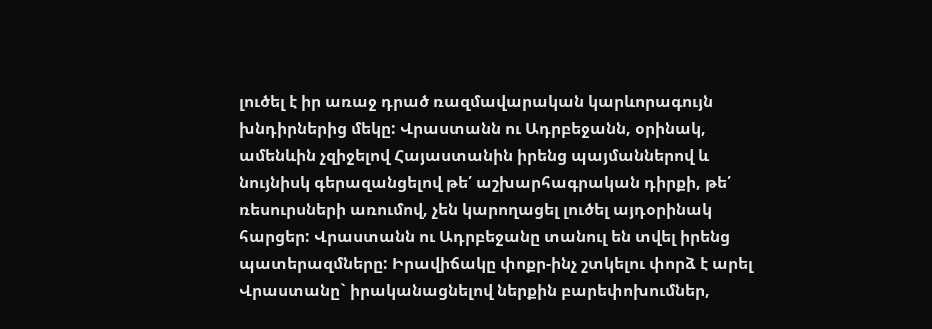լուծել է իր առաջ դրած ռազմավարական կարևորագույն խնդիրներից մեկը: Վրաստանն ու Ադրբեջանն, օրինակ, ամենևին չզիջելով Հայաստանին իրենց պայմաններով և նույնիսկ գերազանցելով թե՛ աշխարհագրական դիրքի, թե՛ ռեսուրսների առումով, չեն կարողացել լուծել այդօրինակ հարցեր: Վրաստանն ու Ադրբեջանը տանուլ են տվել իրենց պատերազմները: Իրավիճակը փոքր-ինչ շտկելու փորձ է արել Վրաստանը` իրականացնելով ներքին բարեփոխումներ,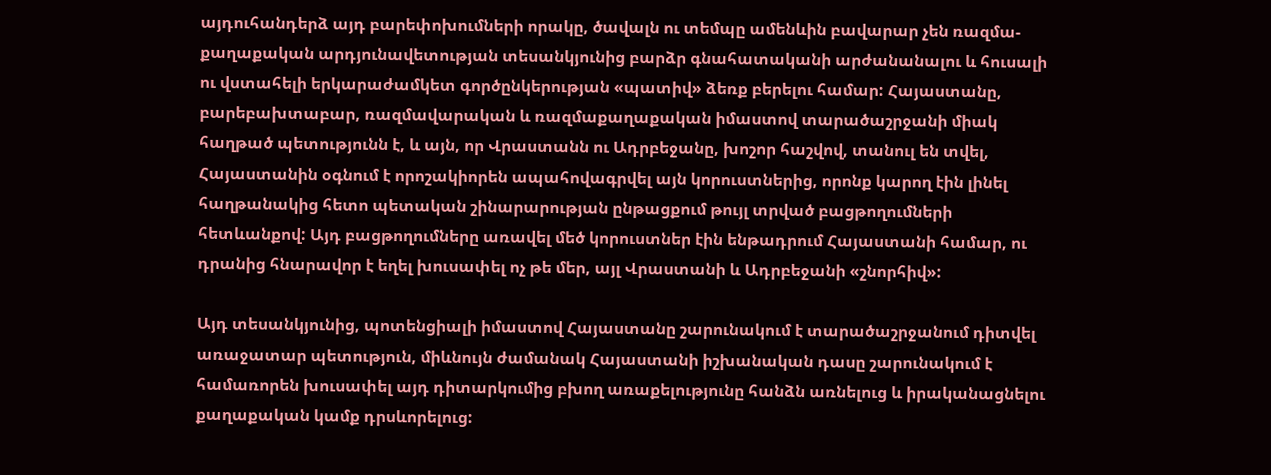այդուհանդերձ այդ բարեփոխումների որակը, ծավալն ու տեմպը ամենևին բավարար չեն ռազմա-քաղաքական արդյունավետության տեսանկյունից բարձր գնահատականի արժանանալու և հուսալի ու վստահելի երկարաժամկետ գործընկերության «պատիվ» ձեռք բերելու համար: Հայաստանը, բարեբախտաբար, ռազմավարական և ռազմաքաղաքական իմաստով տարածաշրջանի միակ հաղթած պետությունն է, և այն, որ Վրաստանն ու Ադրբեջանը, խոշոր հաշվով, տանուլ են տվել, Հայաստանին օգնում է որոշակիորեն ապահովագրվել այն կորուստներից, որոնք կարող էին լինել հաղթանակից հետո պետական շինարարության ընթացքում թույլ տրված բացթողումների հետևանքով: Այդ բացթողումները առավել մեծ կորուստներ էին ենթադրում Հայաստանի համար, ու դրանից հնարավոր է եղել խուսափել ոչ թե մեր, այլ Վրաստանի և Ադրբեջանի «շնորհիվ»:

Այդ տեսանկյունից, պոտենցիալի իմաստով Հայաստանը շարունակում է տարածաշրջանում դիտվել առաջատար պետություն, միևնույն ժամանակ Հայաստանի իշխանական դասը շարունակում է համառորեն խուսափել այդ դիտարկումից բխող առաքելությունը հանձն առնելուց և իրականացնելու քաղաքական կամք դրսևորելուց: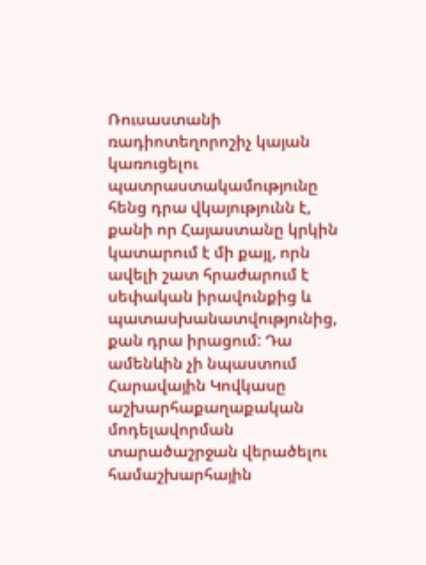Ռուսաստանի ռադիոտեղորոշիչ կայան կառուցելու պատրաստակամությունը հենց դրա վկայությունն է, քանի որ Հայաստանը կրկին կատարում է մի քայլ, որն ավելի շատ հրաժարում է սեփական իրավունքից և պատասխանատվությունից, քան դրա իրացում: Դա ամենևին չի նպաստում Հարավային Կովկասը աշխարհաքաղաքական մոդելավորման տարածաշրջան վերածելու համաշխարհային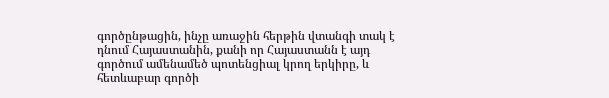գործընթացին, ինչը առաջին հերթին վտանգի տակ է դնում Հայաստանին, քանի որ Հայաստանն է այդ գործում ամենամեծ պոտենցիալ կրող երկիրը, և հետևաբար գործի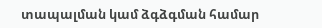տապալման կամ ձգձգման համար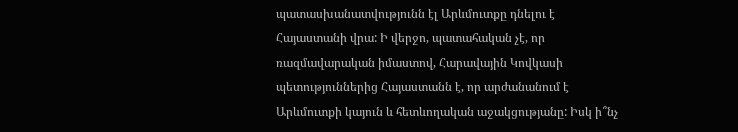պատասխանատվությունն էլ Արևմուտքը դնելու է Հայաստանի վրա: Ի վերջո, պատահական չէ, որ ռազմավարական իմաստով, Հարավային Կովկասի պետություններից Հայաստանն է, որ արժանանում է Արևմուտքի կայուն և հետևողական աջակցությանը: Իսկ ի՞նչ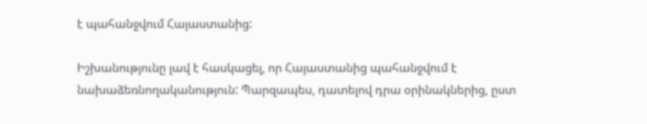է պահանջվում Հայաստանից:

Իշխանությունը լավ է հասկացել, որ Հայաստանից պահանջվում է նախաձեռնողականություն: Պարզապես, դատելով դրա օրինակներից, ըստ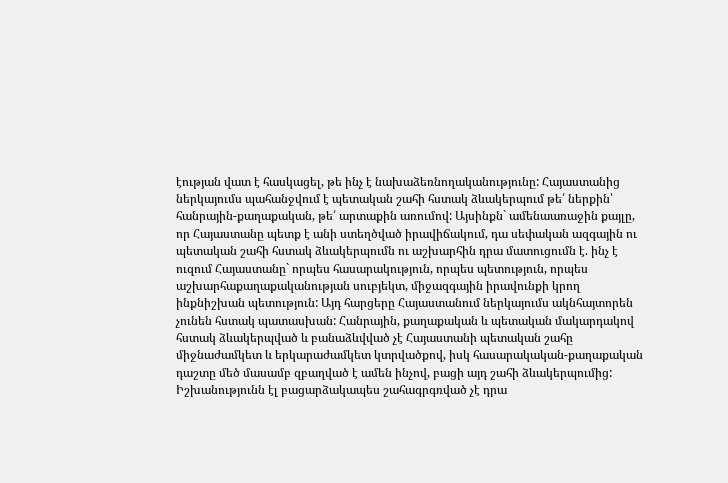էության վատ է հասկացել, թե ինչ է նախաձեռնողականությունը: Հայաստանից ներկայումս պահանջվում է պետական շահի հստակ ձևակերպում թե՛ ներքին՝ հանրային-քաղաքական, թե՛ արտաքին առումով: Այսինքն` ամենաառաջին քայլը, որ Հայաստանը պետք է անի ստեղծված իրավիճակում, դա սեփական ազգային ու պետական շահի հստակ ձևակերպումն ու աշխարհին դրա մատուցումն է. ինչ է ուզում Հայաստանը` որպես հասարակություն, որպես պետություն, որպես աշխարհաքաղաքականության սուբյեկտ, միջազգային իրավունքի կրող ինքնիշխան պետություն: Այդ հարցերը Հայաստանում ներկայումս ակնհայտորեն չունեն հստակ պատասխան: Հանրային, քաղաքական և պետական մակարդակով հստակ ձևակերպված և բանաձևվված չէ Հայաստանի պետական շահը միջնաժամկետ և երկարաժամկետ կտրվածքով, իսկ հասարակական-քաղաքական դաշտը մեծ մասամբ զբաղված է ամեն ինչով, բացի այդ շահի ձևակերպումից: Իշխանությունն էլ բացարձակապես շահագրգռված չէ դրա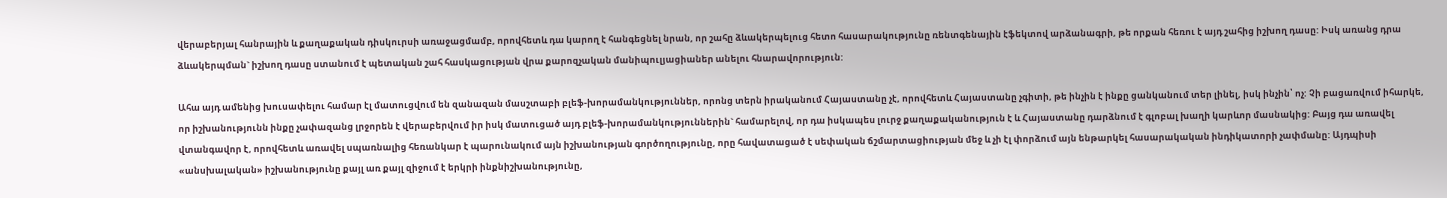վերաբերյալ հանրային և քաղաքական դիսկուրսի առաջացմամբ, որովհետև դա կարող է հանգեցնել նրան, որ շահը ձևակերպելուց հետո հասարակությունը ռենտգենային էֆեկտով արձանագրի, թե որքան հեռու է այդ շահից իշխող դասը: Իսկ առանց դրա ձևակերպման` իշխող դասը ստանում է պետական շահ հասկացության վրա քարոզչական մանիպուլյացիաներ անելու հնարավորություն:

Ահա այդ ամենից խուսափելու համար էլ մատուցվում են զանազան մասշտաբի բլեֆ-խորամանկություններ, որոնց տերն իրականում Հայաստանը չէ, որովհետև Հայաստանը չգիտի, թե ինչին է ինքը ցանկանում տեր լինել, իսկ ինչին՝ ոչ: Չի բացառվում իհարկե, որ իշխանությունն ինքը չափազանց լրջորեն է վերաբերվում իր իսկ մատուցած այդ բլեֆ-խորամանկություններին` համարելով, որ դա իսկապես լուրջ քաղաքականություն է և Հայաստանը դարձնում է գլոբալ խաղի կարևոր մասնակից: Բայց դա առավել վտանգավոր է, որովհետև առավել սպառնալից հեռանկար է պարունակում այն իշխանության գործողությունը, որը հավատացած է սեփական ճշմարտացիության մեջ և չի էլ փորձում այն ենթարկել հասարակական ինդիկատորի չափմանը: Այդպիսի «անսխալական» իշխանությունը քայլ առ քայլ զիջում է երկրի ինքնիշխանությունը,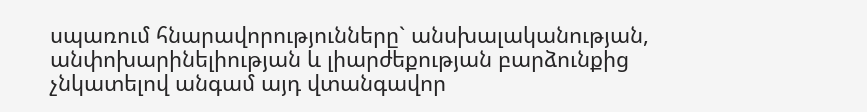սպառում հնարավորությունները` անսխալականության, անփոխարինելիության և լիարժեքության բարձունքից չնկատելով անգամ այդ վտանգավոր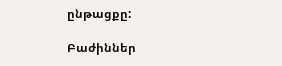ընթացքը:

Բաժիններ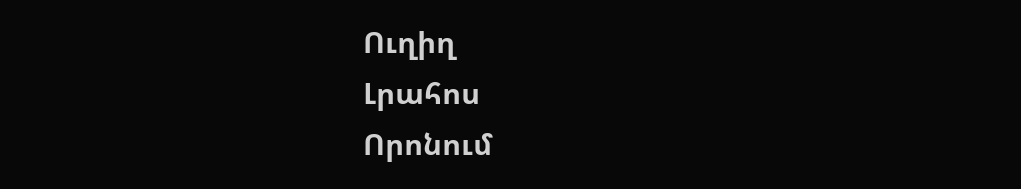Ուղիղ
Լրահոս
Որոնում